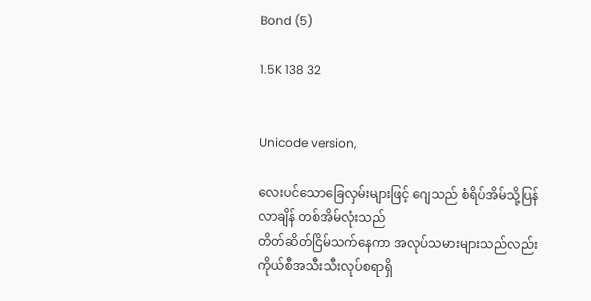Bond (5)

1.5K 138 32


Unicode version,

လေးပင်သောခြေလှမ်းများဖြင့် ဂျေသည် စံရိပ်အိမ်သို့ပြန်လာချိန် တစ်အိမ်လုံးသည်
တိတ်ဆိတ်ငြိမ်သက်နေကာ အလုပ်သမားများသည်လည်း ကိုယ်စီအသီးသီးလုပ်စရာရှိ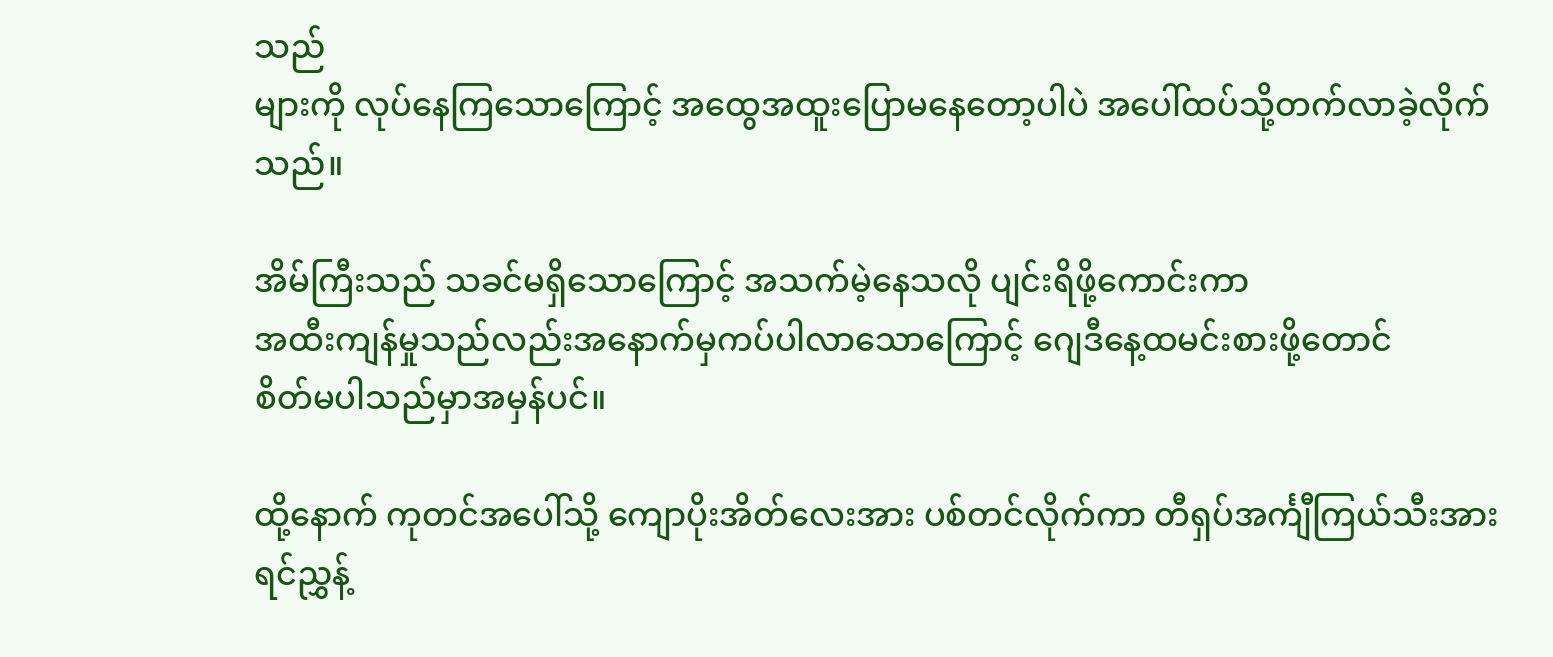သည်
များကို လုပ်နေကြသောကြောင့် အထွေအထူးပြောမနေတော့ပါပဲ အပေါ်ထပ်သို့တက်လာခဲ့လိုက်သည်။

အိမ်ကြီးသည် သခင်မရှိသောကြောင့် အသက်မဲ့နေသလို ပျင်းရိဖို့ကောင်းကာ
အထီးကျန်မှုသည်လည်းအနောက်မှကပ်ပါလာသောကြောင့် ဂျေဒီနေ့ထမင်းစားဖို့တောင်
စိတ်မပါသည်မှာအမှန်ပင်။

ထို့နောက် ကုတင်အပေါ်သို့ ကျောပိုးအိတ်လေးအား ပစ်တင်လိုက်ကာ တီရှပ်အင်္ကျီကြယ်သီးအား
ရင်ညွှန့်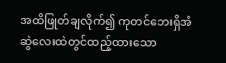အထိဖြုတ်ချလိုက်၍ ကုတင်ဘေးရှိအံဆွဲလေးထဲတွင်ထည့်ထားသော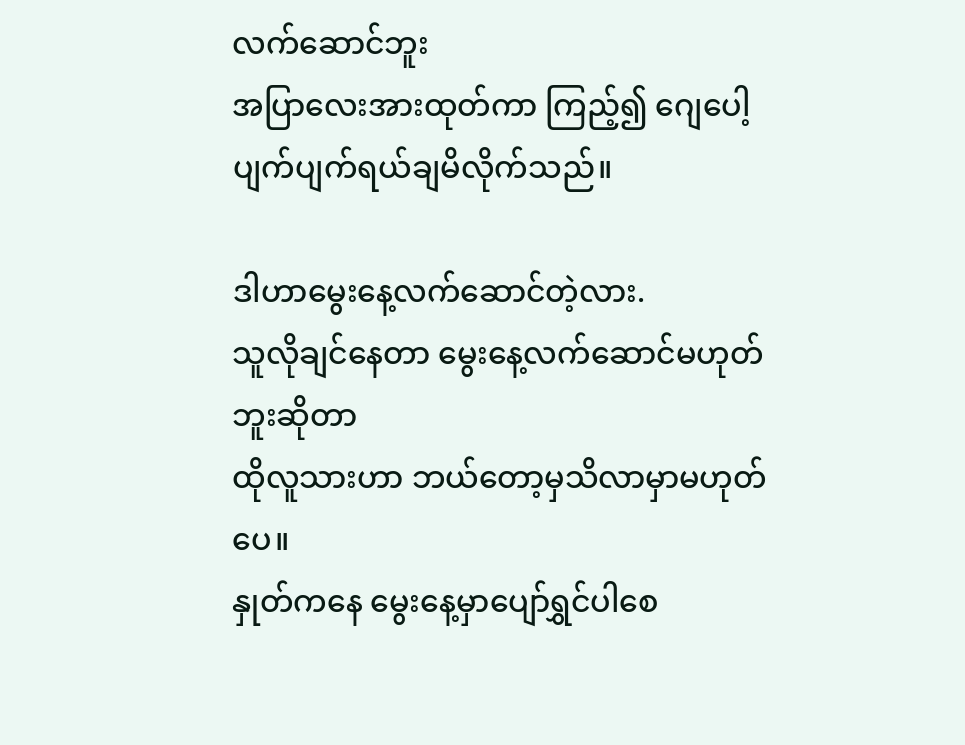လက်ဆောင်ဘူး
အပြာလေးအားထုတ်ကာ ကြည့်၍ ဂျေပေါ့ပျက်ပျက်ရယ်ချမိလိုက်သည်။

ဒါဟာမွေးနေ့လက်ဆောင်တဲ့လား.
သူလိုချင်နေတာ မွေးနေ့လက်ဆောင်မဟုတ်ဘူးဆိုတာ
ထိုလူသားဟာ ဘယ်တော့မှသိလာမှာမဟုတ်ပေ။
နှုတ်ကနေ မွေးနေ့မှာပျော်ရွှင်ပါစေ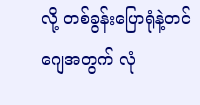လို့ တစ်ခွန်းပြောရုံနဲ့တင်
ဂျေအတွက် လုံ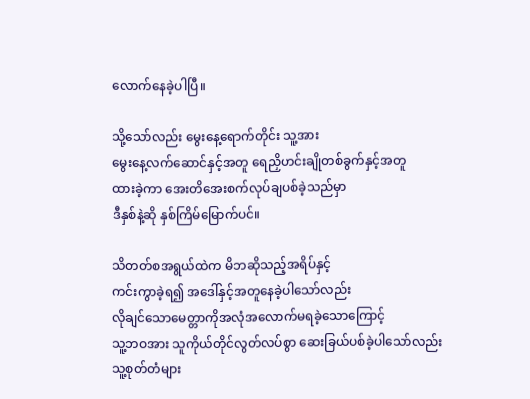လောက်နေခဲ့ပါပြီ။

သို့သော်လည်း မွေးနေ့ရောက်တိုင်း သူ့အား
မွေးနေ့လက်ဆောင်နှင့်အတူ ရေညှိဟင်းချိုတစ်ခွက်နှင့်အတူ
ထားခဲ့ကာ အေးတိအေးစက်လုပ်ချပစ်ခဲ့သည်မှာ
ဒီနှစ်နဲ့ဆို နှစ်ကြိမ်မြောက်ပင်။

သိတတ်စအရွယ်ထဲက မိဘဆိုသည့်အရိပ်နှင့်
ကင်းကွာခဲ့ရ၍ အဒေါ်နှင့်အတူနေခဲ့ပါသော်လည်း
လိုချင်သောမေတ္တာကိုအလုံအလောက်မရခဲ့သောကြောင့်
သူ့ဘဝအား သူကိုယ်တိုင်လွတ်လပ်စွာ ဆေးခြယ်ပစ်ခဲ့ပါသော်လည်း
သူ့စုတ်တံများ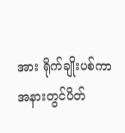အား ရိုက်ချိုးပစ်ကာ အနားတွင်ပိတ်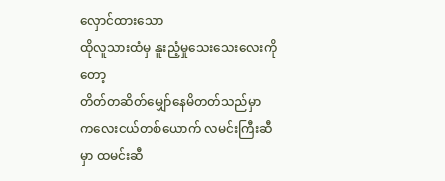လှောင်ထားသော
ထိုလူသားထံမှ နူးညံ့မှုသေးသေးလေးကိုတော့
တိတ်တဆိတ်မျှော်နေမိတတ်သည်မှာ
ကလေးငယ်တစ်ယောက် လမင်းကြီးဆီမှာ ထမင်းဆီ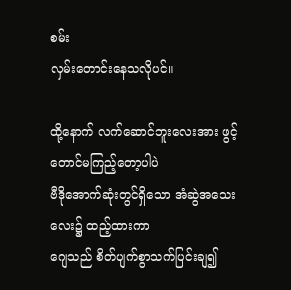စမ်း
လှမ်းတောင်းနေသလိုပင်။

ထို့နောက် လက်ဆောင်ဘူးလေးအား ဖွင့်တောင်မကြည့်တော့ပါပဲ
ဗီဒိုအောက်ဆုံးတွင်ရှိသော အံဆွဲအသေးလေး၌ ထည့်ထားကာ
ဂျေသည် စိတ်ပျက်စွာသက်ပြင်းချ၍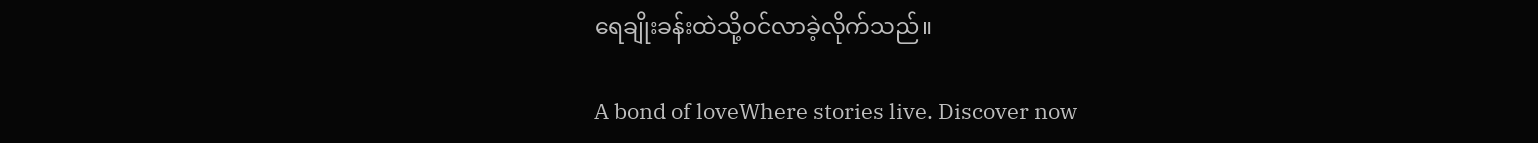ရေချိုးခန်းထဲသို့ဝင်လာခဲ့လိုက်သည်။

A bond of loveWhere stories live. Discover now